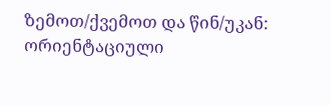ზემოთ/ქვემოთ და წინ/უკან: ორიენტაციული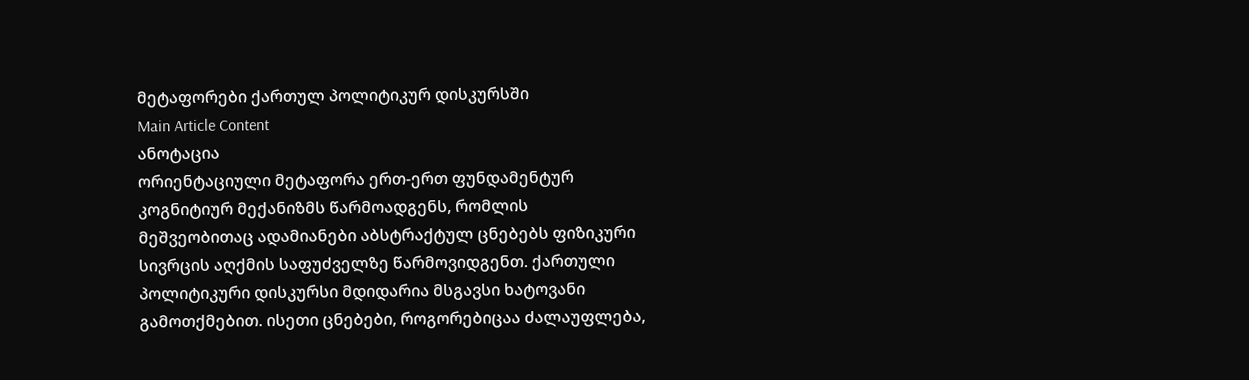მეტაფორები ქართულ პოლიტიკურ დისკურსში
Main Article Content
ანოტაცია
ორიენტაციული მეტაფორა ერთ-ერთ ფუნდამენტურ კოგნიტიურ მექანიზმს წარმოადგენს, რომლის მეშვეობითაც ადამიანები აბსტრაქტულ ცნებებს ფიზიკური სივრცის აღქმის საფუძველზე წარმოვიდგენთ. ქართული პოლიტიკური დისკურსი მდიდარია მსგავსი ხატოვანი გამოთქმებით. ისეთი ცნებები, როგორებიცაა ძალაუფლება,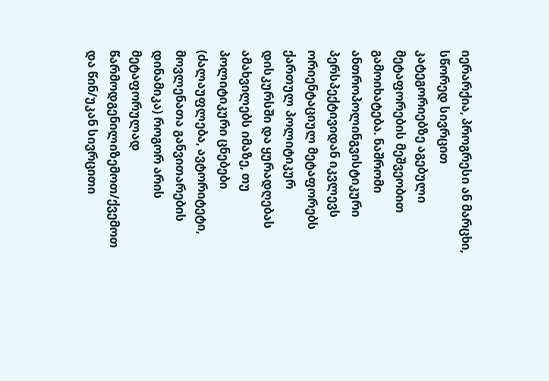იერარქია, პროგრესი ან მარცხი, სწორედ სივრცით კატეგორიებზე აგებული მეტაფორების მეშვეობით გამოიხატება. ნაშრომი ანთროპოლინგვისტიკური პერსპექტივიდან იკვლევს ორიენტაციულ მეტაფორებს ქართულ პოლიტიკურ დისკურსში და ყურადღებას ამახვილებს იმაზე, თუ პოლიტიკური ცნებები (ძალაუფლება, ავტორიტეტი, მოვლენათა განვითარების დინამიკა) როგორ არის მეტაფორულად წარმოდგენილიზემოთ/ქვემოთ და წინ/უკან სივრცითი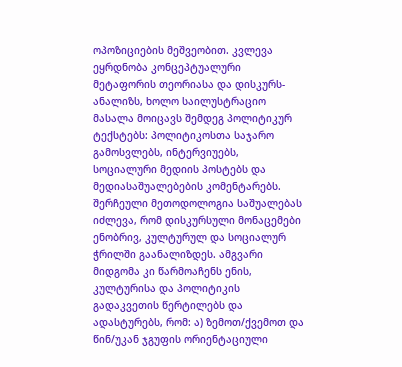ოპოზიციების მეშვეობით. კვლევა ეყრდნობა კონცეპტუალური მეტაფორის თეორიასა და დისკურს-ანალიზს, ხოლო საილუსტრაციო მასალა მოიცავს შემდეგ პოლიტიკურ ტექსტებს: პოლიტიკოსთა საჯარო გამოსვლებს, ინტერვიუებს, სოციალური მედიის პოსტებს და მედიასაშუალებების კომენტარებს. შერჩეული მეთოდოლოგია საშუალებას იძლევა, რომ დისკურსული მონაცემები ენობრივ, კულტურულ და სოციალურ ჭრილში გაანალიზდეს. ამგვარი მიდგომა კი წარმოაჩენს ენის, კულტურისა და პოლიტიკის გადაკვეთის წერტილებს და ადასტურებს, რომ: ა) ზემოთ/ქვემოთ და წინ/უკან ჯგუფის ორიენტაციული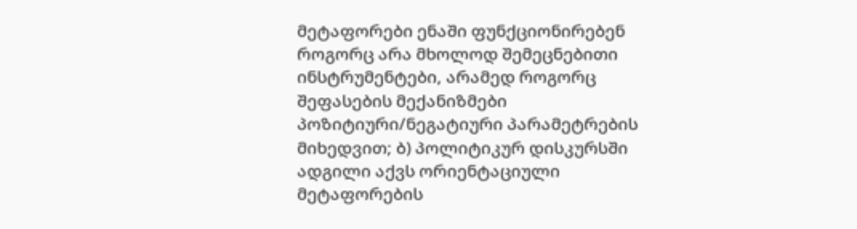მეტაფორები ენაში ფუნქციონირებენ როგორც არა მხოლოდ შემეცნებითი ინსტრუმენტები, არამედ როგორც შეფასების მექანიზმები პოზიტიური/ნეგატიური პარამეტრების მიხედვით; ბ) პოლიტიკურ დისკურსში ადგილი აქვს ორიენტაციული მეტაფორების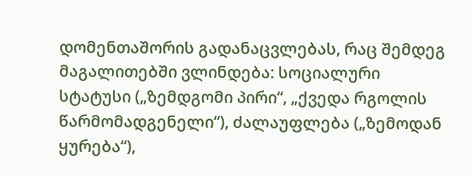დომენთაშორის გადანაცვლებას, რაც შემდეგ მაგალითებში ვლინდება: სოციალური სტატუსი („ზემდგომი პირი“, „ქვედა რგოლის წარმომადგენელი“), ძალაუფლება („ზემოდან ყურება“),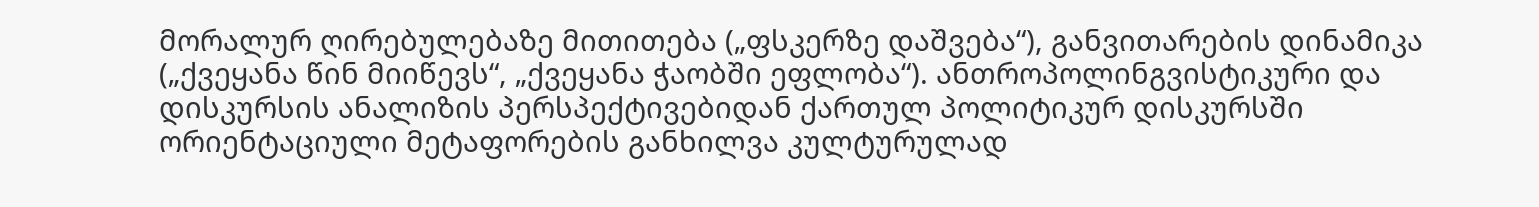მორალურ ღირებულებაზე მითითება („ფსკერზე დაშვება“), განვითარების დინამიკა („ქვეყანა წინ მიიწევს“, „ქვეყანა ჭაობში ეფლობა“). ანთროპოლინგვისტიკური და დისკურსის ანალიზის პერსპექტივებიდან ქართულ პოლიტიკურ დისკურსში ორიენტაციული მეტაფორების განხილვა კულტურულად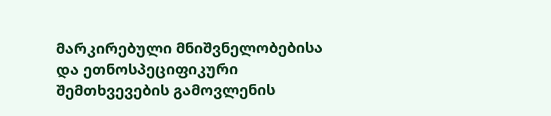მარკირებული მნიშვნელობებისა და ეთნოსპეციფიკური შემთხვევების გამოვლენის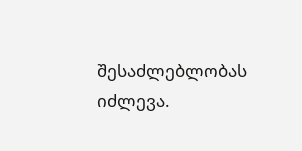შესაძლებლობას იძლევა.